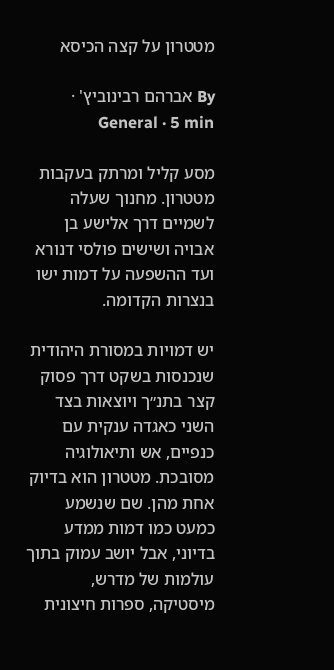מטטרון על קצה הכיסא

By אברהם רבינוביץ' · General · 5 min

מסע קליל ומרתק בעקבות מטטרון. מחנוך שעלה לשמיים דרך אלישע בן אבויה ושישים פולסי דנורא ועד ההשפעה על דמות ישו בנצרות הקדומה.

יש דמויות במסורת היהודית שנכנסות בשקט דרך פסוק קצר בתנ״ך ויוצאות בצד השני כאגדה ענקית עם כנפיים, אש ותיאולוגיה מסובכת. מטטרון הוא בדיוק אחת מהן. שם שנשמע כמעט כמו דמות ממדע בדיוני, אבל יושב עמוק בתוך עולמות של מדרש, מיסטיקה, ספרות חיצונית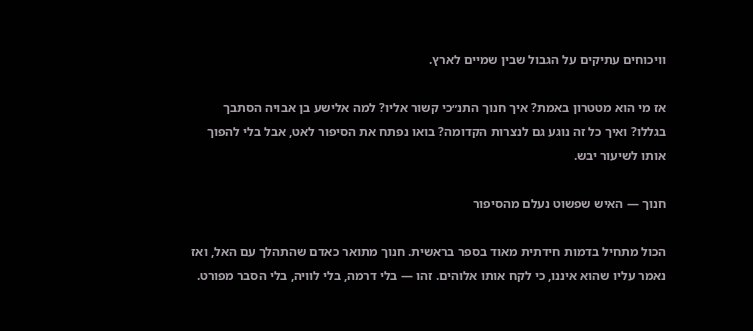וויכוחים עתיקים על הגבול שבין שמיים לארץ.

אז מי הוא מטטרון באמת? איך חנוך התנ״כי קשור אליו? למה אלישע בן אבויה הסתבך בגללו? ואיך כל זה נוגע גם לנצרות הקדומה? בואו נפתח את הסיפור לאט, אבל בלי להפוך אותו לשיעור יבש.

חנוך — האיש שפשוט נעלם מהסיפור

הכול מתחיל בדמות חידתית מאוד בספר בראשית. חנוך מתואר כאדם שהתהלך עם האל, ואז נאמר עליו שהוא איננו, כי לקח אותו אלוהים. זהו — בלי דרמה, בלי לוויה, בלי הסבר מפורט.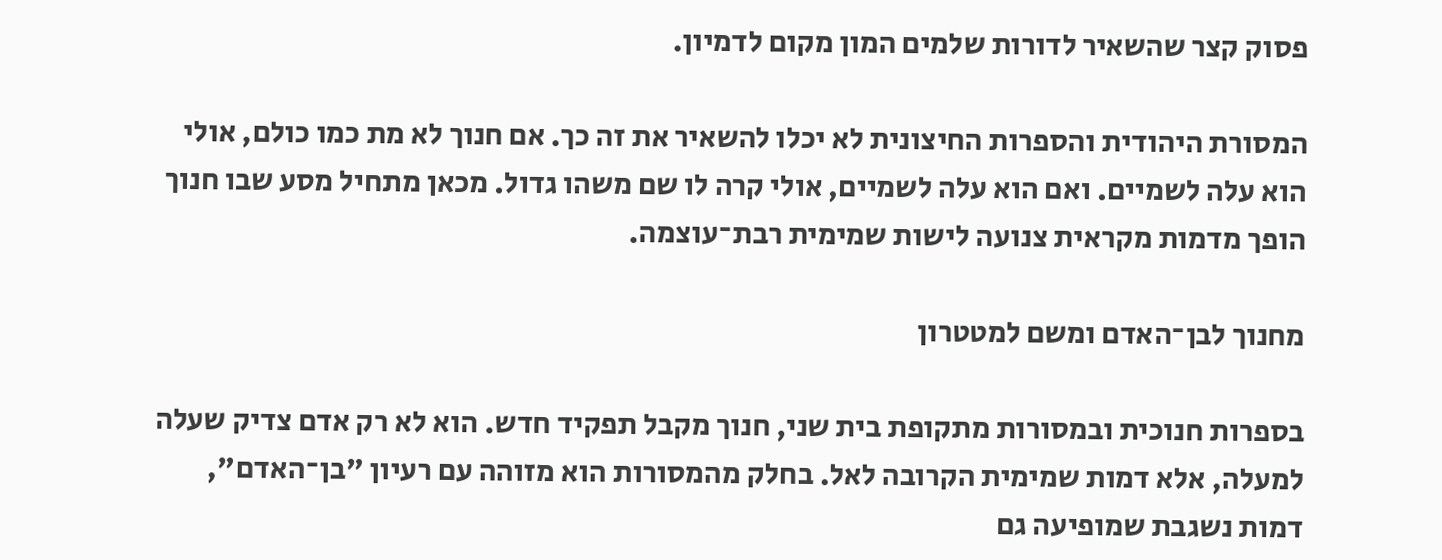פסוק קצר שהשאיר לדורות שלמים המון מקום לדמיון.

המסורת היהודית והספרות החיצונית לא יכלו להשאיר את זה כך. אם חנוך לא מת כמו כולם, אולי הוא עלה לשמיים. ואם הוא עלה לשמיים, אולי קרה לו שם משהו גדול. מכאן מתחיל מסע שבו חנוך הופך מדמות מקראית צנועה לישות שמימית רבת־עוצמה.

מחנוך לבן־האדם ומשם למטטרון

בספרות חנוכית ובמסורות מתקופת בית שני, חנוך מקבל תפקיד חדש. הוא לא רק אדם צדיק שעלה למעלה, אלא דמות שמימית הקרובה לאל. בחלק מהמסורות הוא מזוהה עם רעיון "בן־האדם", דמות נשגבת שמופיעה גם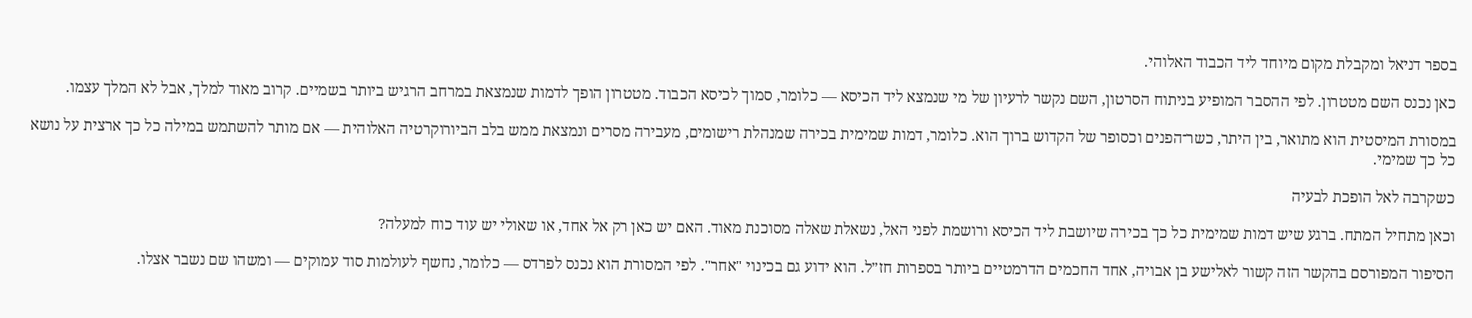בספר דניאל ומקבלת מקום מיוחד ליד הכבוד האלוהי.

כאן נכנס השם מטטרון. לפי ההסבר המופיע בניתוח הסרטון, השם נקשר לרעיון של מי שנמצא ליד הכיסא — כלומר, סמוך לכיסא הכבוד. מטטרון הופך לדמות שנמצאת במרחב הרגיש ביותר בשמיים. קרוב מאוד למלך, אבל לא המלך עצמו.

במסורת המיסטית הוא מתואר, בין היתר, כשר־הפנים וכסופר של הקדוש ברוך הוא. כלומר, דמות שמימית בכירה שמנהלת רישומים, מעבירה מסרים ונמצאת ממש בלב הביורוקרטיה האלוהית — אם מותר להשתמש במילה כל כך ארצית על נושא כל כך שמימי.

כשקרבה לאל הופכת לבעיה

וכאן מתחיל המתח. ברגע שיש דמות שמימית כל כך בכירה שיושבת ליד הכיסא ורושמת לפני האל, נשאלת שאלה מסוכנת מאוד. האם יש כאן רק אל אחד, או שאולי יש עוד כוח למעלה?

הסיפור המפורסם בהקשר הזה קשור לאלישע בן אבויה, אחד החכמים הדרמטיים ביותר בספרות חז״ל. הוא ידוע גם בכינוי "אחר". לפי המסורת הוא נכנס לפרדס — כלומר, נחשף לעולמות סוד עמוקים — ומשהו שם נשבר אצלו.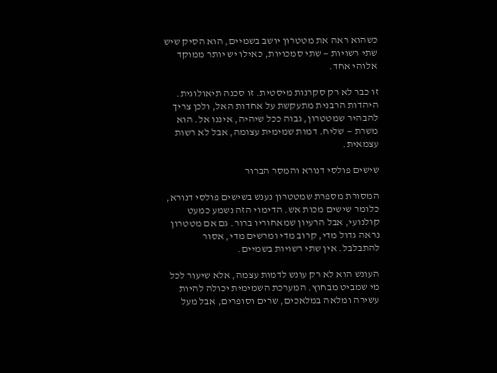כשהוא ראה את מטטרון יושב בשמיים, הוא הסיק שיש שתי רשויות — שתי סמכויות, כאילו יש יותר ממוקד אלוהי אחד.

זו כבר לא רק סקרנות מיסטית. זו סכנה תיאולוגית. היהדות הרבנית מתעקשת על אחדות האל, ולכן צריך להבהיר שמטטרון, גבוה ככל שיהיה, איננו אל. הוא משרת — שליח. דמות שמימית עצומה, אבל לא רשות עצמאית.

שישים פולסי דנורא והמסר הברור

המסורת מספרת שמטטרון נענש בשישים פולסי דנורא, כלומר שישים מכות אש. הדימוי הזה נשמע כמעט קולנועי, אבל הרעיון שמאחוריו ברור. גם אם מטטרון נראה גדול מדי, קרוב מדי ומרשים מדי, אסור להתבלבל. אין שתי רשויות בשמיים.

העונש הוא לא רק עונש לדמות עצמה, אלא שיעור לכל מי שמביט מבחוץ. המערכת השמימית יכולה להיות עשירה ומלאה במלאכים, שרים וסופרים, אבל מעל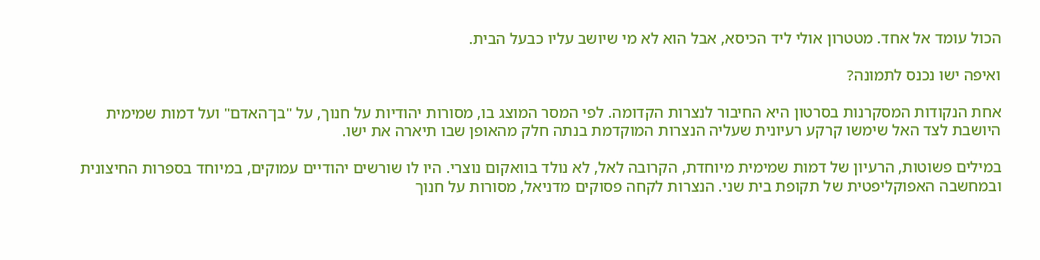הכול עומד אל אחד. מטטרון אולי ליד הכיסא, אבל הוא לא מי שיושב עליו כבעל הבית.

ואיפה ישו נכנס לתמונה?

אחת הנקודות המסקרנות בסרטון היא החיבור לנצרות הקדומה. לפי המסר המוצג בו, מסורות יהודיות על חנוך, על "בן־האדם" ועל דמות שמימית היושבת לצד האל שימשו קרקע רעיונית שעליה הנצרות המוקדמת בנתה חלק מהאופן שבו תיארה את ישו.

במילים פשוטות, הרעיון של דמות שמימית מיוחדת, הקרובה לאל, לא נולד בוואקום נוצרי. היו לו שורשים יהודיים עמוקים, במיוחד בספרות החיצונית ובמחשבה האפוקליפטית של תקופת בית שני. הנצרות לקחה פסוקים מדניאל, מסורות על חנוך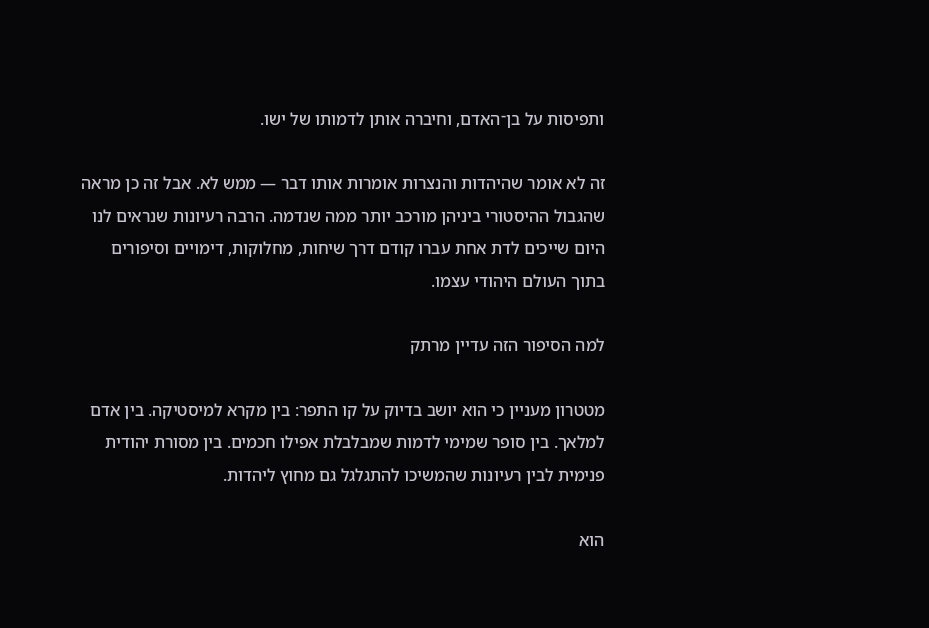ותפיסות על בן־האדם, וחיברה אותן לדמותו של ישו.

זה לא אומר שהיהדות והנצרות אומרות אותו דבר — ממש לא. אבל זה כן מראה שהגבול ההיסטורי ביניהן מורכב יותר ממה שנדמה. הרבה רעיונות שנראים לנו היום שייכים לדת אחת עברו קודם דרך שיחות, מחלוקות, דימויים וסיפורים בתוך העולם היהודי עצמו.

למה הסיפור הזה עדיין מרתק

מטטרון מעניין כי הוא יושב בדיוק על קו התפר: בין מקרא למיסטיקה. בין אדם למלאך. בין סופר שמימי לדמות שמבלבלת אפילו חכמים. בין מסורת יהודית פנימית לבין רעיונות שהמשיכו להתגלגל גם מחוץ ליהדות.

הוא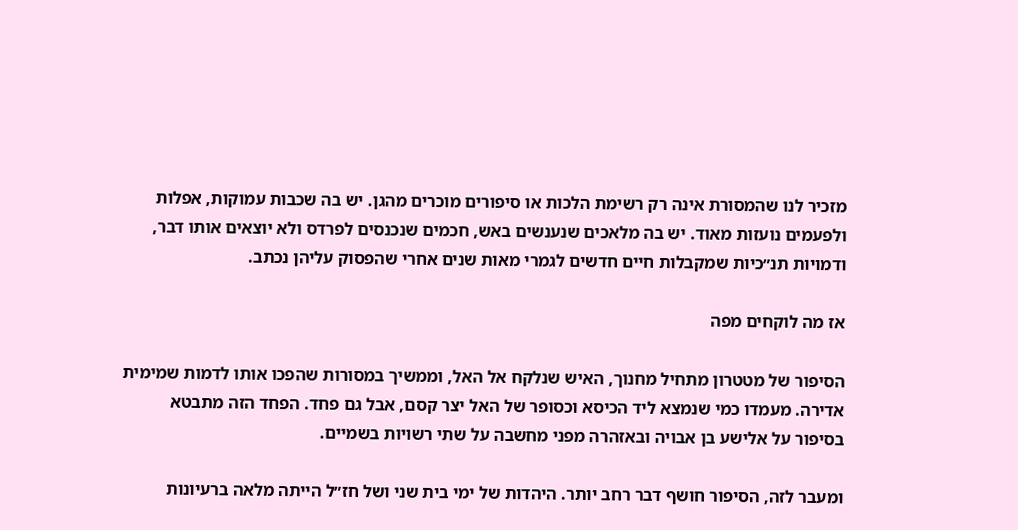מזכיר לנו שהמסורת אינה רק רשימת הלכות או סיפורים מוכרים מהגן. יש בה שכבות עמוקות, אפלות ולפעמים נועזות מאוד. יש בה מלאכים שנענשים באש, חכמים שנכנסים לפרדס ולא יוצאים אותו דבר, ודמויות תנ״כיות שמקבלות חיים חדשים לגמרי מאות שנים אחרי שהפסוק עליהן נכתב.

אז מה לוקחים מפה

הסיפור של מטטרון מתחיל מחנוך, האיש שנלקח אל האל, וממשיך במסורות שהפכו אותו לדמות שמימית אדירה. מעמדו כמי שנמצא ליד הכיסא וכסופר של האל יצר קסם, אבל גם פחד. הפחד הזה מתבטא בסיפור על אלישע בן אבויה ובאזהרה מפני מחשבה על שתי רשויות בשמיים.

ומעבר לזה, הסיפור חושף דבר רחב יותר. היהדות של ימי בית שני ושל חז״ל הייתה מלאה ברעיונות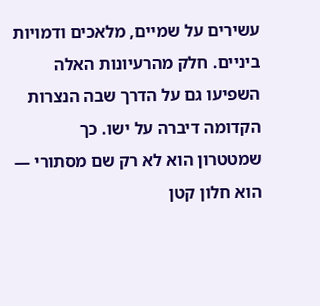עשירים על שמיים, מלאכים ודמויות ביניים. חלק מהרעיונות האלה השפיעו גם על הדרך שבה הנצרות הקדומה דיברה על ישו. כך שמטטרון הוא לא רק שם מסתורי — הוא חלון קטן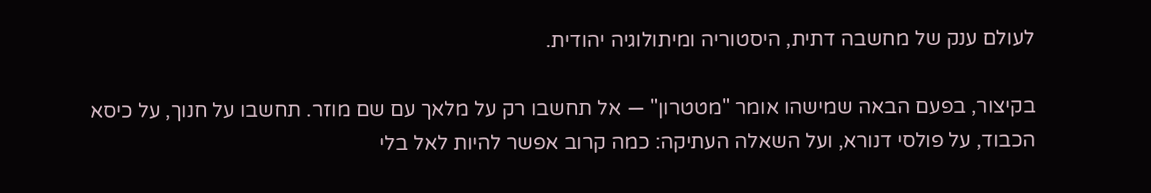לעולם ענק של מחשבה דתית, היסטוריה ומיתולוגיה יהודית.

בקיצור, בפעם הבאה שמישהו אומר "מטטרון" — אל תחשבו רק על מלאך עם שם מוזר. תחשבו על חנוך, על כיסא הכבוד, על פולסי דנורא, ועל השאלה העתיקה: כמה קרוב אפשר להיות לאל בלי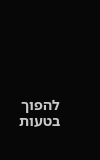להפוך בטעות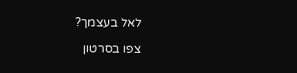לאל בעצמך?

צפו בסרטון